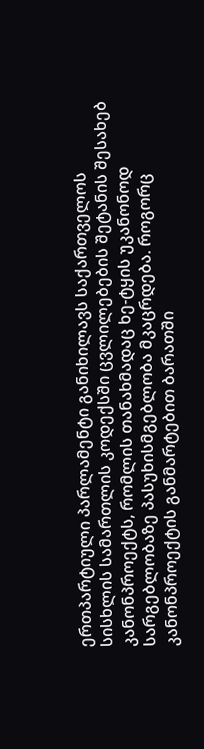ერთპარტიული პარლამენტი განიხილავს საქართველოს სისხლის სამართლის კოდექსში ცვლილებების შეტანის შესახებ კანონპროექტს, რომლის თანახმადაც ხე-ტყის უკანონოდ სარგებლობაზე პასუხისმგებლობა მკაცრდება. როგორც კანონპროექტის განმარტებით ბარათში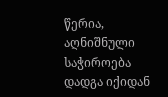წერია, აღნიშნული საჭიროება დადგა იქიდან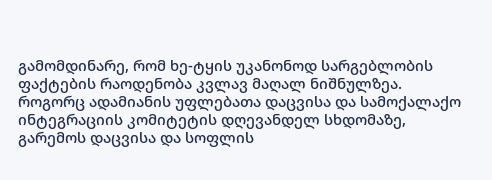გამომდინარე, რომ ხე-ტყის უკანონოდ სარგებლობის ფაქტების რაოდენობა კვლავ მაღალ ნიშნულზეა.
როგორც ადამიანის უფლებათა დაცვისა და სამოქალაქო ინტეგრაციის კომიტეტის დღევანდელ სხდომაზე, გარემოს დაცვისა და სოფლის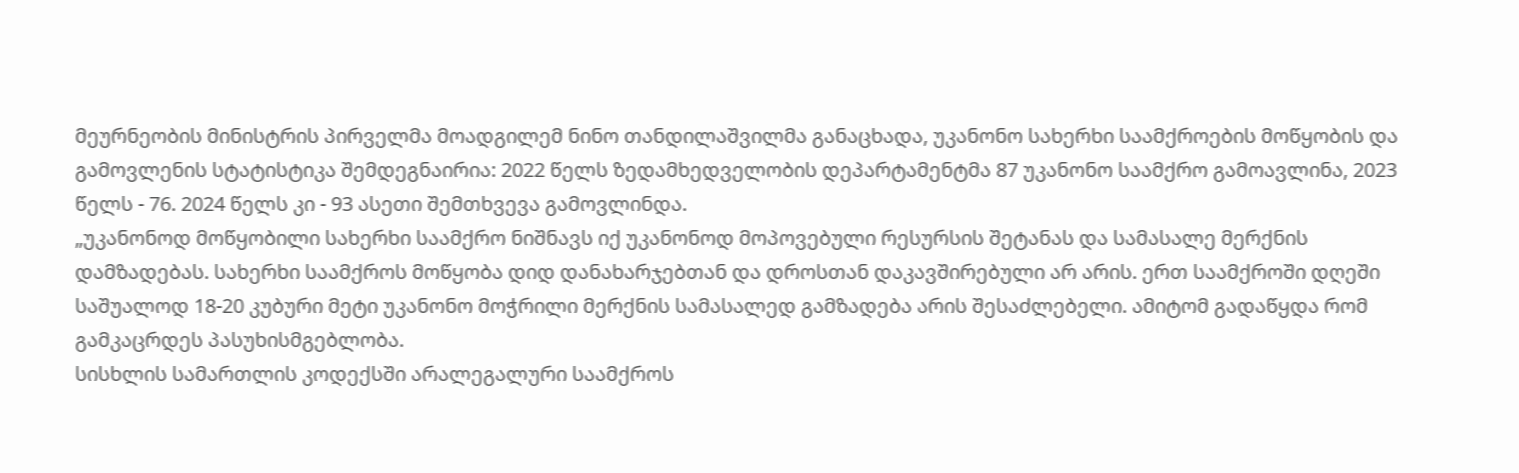მეურნეობის მინისტრის პირველმა მოადგილემ ნინო თანდილაშვილმა განაცხადა, უკანონო სახერხი საამქროების მოწყობის და გამოვლენის სტატისტიკა შემდეგნაირია: 2022 წელს ზედამხედველობის დეპარტამენტმა 87 უკანონო საამქრო გამოავლინა, 2023 წელს - 76. 2024 წელს კი - 93 ასეთი შემთხვევა გამოვლინდა.
„უკანონოდ მოწყობილი სახერხი საამქრო ნიშნავს იქ უკანონოდ მოპოვებული რესურსის შეტანას და სამასალე მერქნის დამზადებას. სახერხი საამქროს მოწყობა დიდ დანახარჯებთან და დროსთან დაკავშირებული არ არის. ერთ საამქროში დღეში საშუალოდ 18-20 კუბური მეტი უკანონო მოჭრილი მერქნის სამასალედ გამზადება არის შესაძლებელი. ამიტომ გადაწყდა რომ გამკაცრდეს პასუხისმგებლობა.
სისხლის სამართლის კოდექსში არალეგალური საამქროს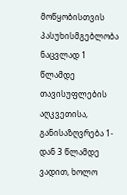მოწყობისთვის პასუხისმგებლობა ნაცვლად 1 წლამდე თავისუფლების აღკვეთისა, განისაზღვრება 1-დან 3 წლამდე ვადით, ხოლო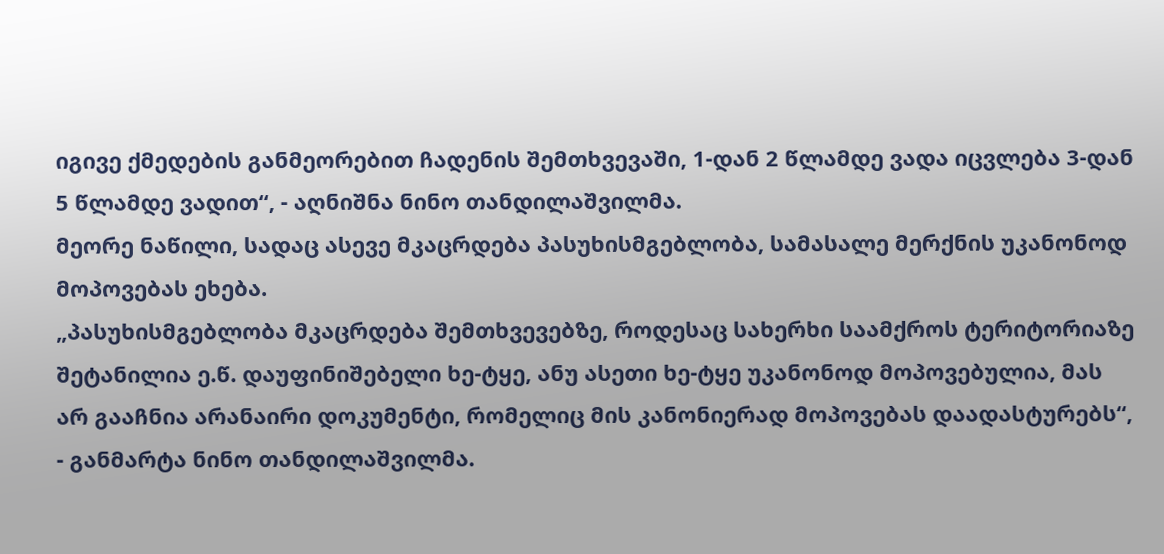იგივე ქმედების განმეორებით ჩადენის შემთხვევაში, 1-დან 2 წლამდე ვადა იცვლება 3-დან 5 წლამდე ვადით“, - აღნიშნა ნინო თანდილაშვილმა.
მეორე ნაწილი, სადაც ასევე მკაცრდება პასუხისმგებლობა, სამასალე მერქნის უკანონოდ მოპოვებას ეხება.
„პასუხისმგებლობა მკაცრდება შემთხვევებზე, როდესაც სახერხი საამქროს ტერიტორიაზე შეტანილია ე.წ. დაუფინიშებელი ხე-ტყე, ანუ ასეთი ხე-ტყე უკანონოდ მოპოვებულია, მას არ გააჩნია არანაირი დოკუმენტი, რომელიც მის კანონიერად მოპოვებას დაადასტურებს“, - განმარტა ნინო თანდილაშვილმა.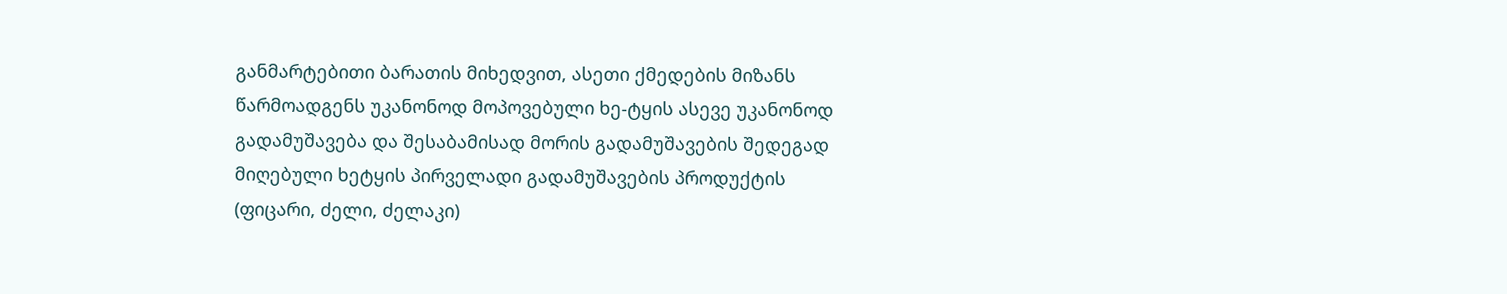განმარტებითი ბარათის მიხედვით, ასეთი ქმედების მიზანს წარმოადგენს უკანონოდ მოპოვებული ხე-ტყის ასევე უკანონოდ გადამუშავება და შესაბამისად მორის გადამუშავების შედეგად მიღებული ხეტყის პირველადი გადამუშავების პროდუქტის (ფიცარი, ძელი, ძელაკი)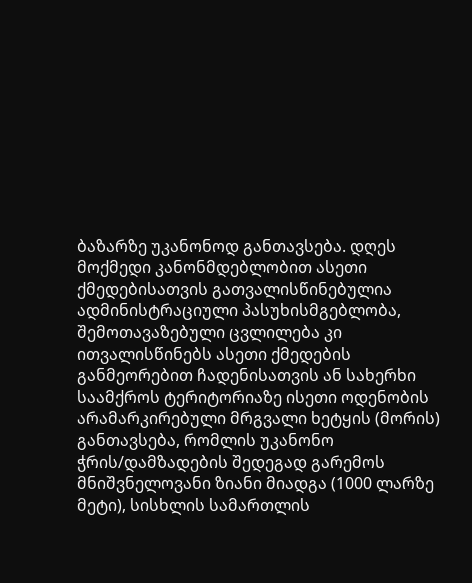ბაზარზე უკანონოდ განთავსება. დღეს მოქმედი კანონმდებლობით ასეთი ქმედებისათვის გათვალისწინებულია ადმინისტრაციული პასუხისმგებლობა, შემოთავაზებული ცვლილება კი ითვალისწინებს ასეთი ქმედების განმეორებით ჩადენისათვის ან სახერხი საამქროს ტერიტორიაზე ისეთი ოდენობის არამარკირებული მრგვალი ხეტყის (მორის) განთავსება, რომლის უკანონო ჭრის/დამზადების შედეგად გარემოს მნიშვნელოვანი ზიანი მიადგა (1000 ლარზე მეტი), სისხლის სამართლის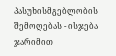პასუხისმგებლობის შემოღებას - ისჯება ჯარიმით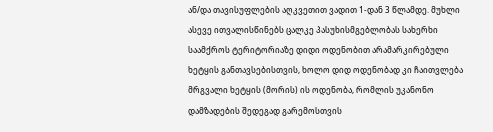ან/და თავისუფლების აღკვეთით ვადით 1-დან 3 წლამდე. მუხლი ასევე ითვალისწინებს ცალკე პასუხისმგებლობას სახერხი საამქროს ტერიტორიაზე დიდი ოდენობით არამარკირებული ხეტყის განთავსებისთვის, ხოლო დიდ ოდენობად კი ჩაითვლება მრგვალი ხეტყის (მორის) ის ოდენობა, რომლის უკანონო დამზადების შედეგად გარემოსთვის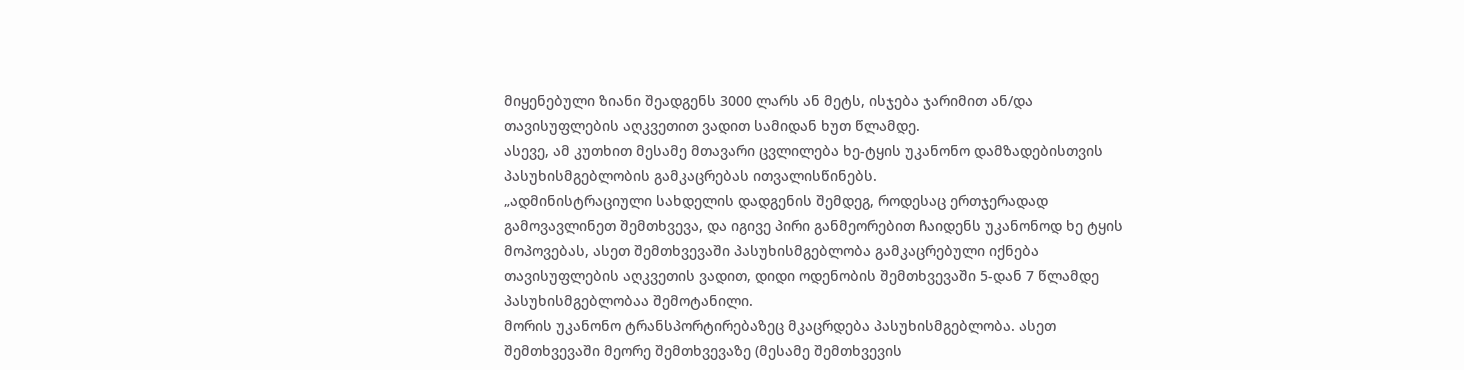მიყენებული ზიანი შეადგენს 3000 ლარს ან მეტს, ისჯება ჯარიმით ან/და თავისუფლების აღკვეთით ვადით სამიდან ხუთ წლამდე.
ასევე, ამ კუთხით მესამე მთავარი ცვლილება ხე-ტყის უკანონო დამზადებისთვის პასუხისმგებლობის გამკაცრებას ითვალისწინებს.
„ადმინისტრაციული სახდელის დადგენის შემდეგ, როდესაც ერთჯერადად გამოვავლინეთ შემთხვევა, და იგივე პირი განმეორებით ჩაიდენს უკანონოდ ხე ტყის მოპოვებას, ასეთ შემთხვევაში პასუხისმგებლობა გამკაცრებული იქნება თავისუფლების აღკვეთის ვადით, დიდი ოდენობის შემთხვევაში 5-დან 7 წლამდე პასუხისმგებლობაა შემოტანილი.
მორის უკანონო ტრანსპორტირებაზეც მკაცრდება პასუხისმგებლობა. ასეთ შემთხვევაში მეორე შემთხვევაზე (მესამე შემთხვევის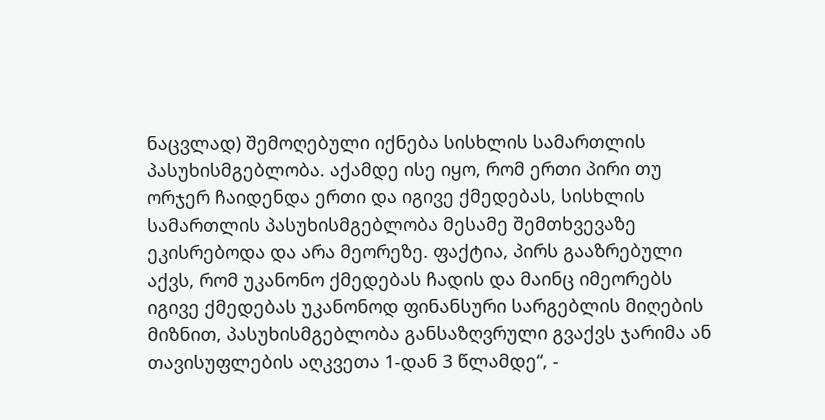ნაცვლად) შემოღებული იქნება სისხლის სამართლის პასუხისმგებლობა. აქამდე ისე იყო, რომ ერთი პირი თუ ორჯერ ჩაიდენდა ერთი და იგივე ქმედებას, სისხლის სამართლის პასუხისმგებლობა მესამე შემთხვევაზე ეკისრებოდა და არა მეორეზე. ფაქტია, პირს გააზრებული აქვს, რომ უკანონო ქმედებას ჩადის და მაინც იმეორებს იგივე ქმედებას უკანონოდ ფინანსური სარგებლის მიღების მიზნით, პასუხისმგებლობა განსაზღვრული გვაქვს ჯარიმა ან თავისუფლების აღკვეთა 1-დან 3 წლამდე“, -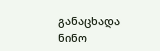განაცხადა ნინო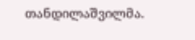თანდილაშვილმა.